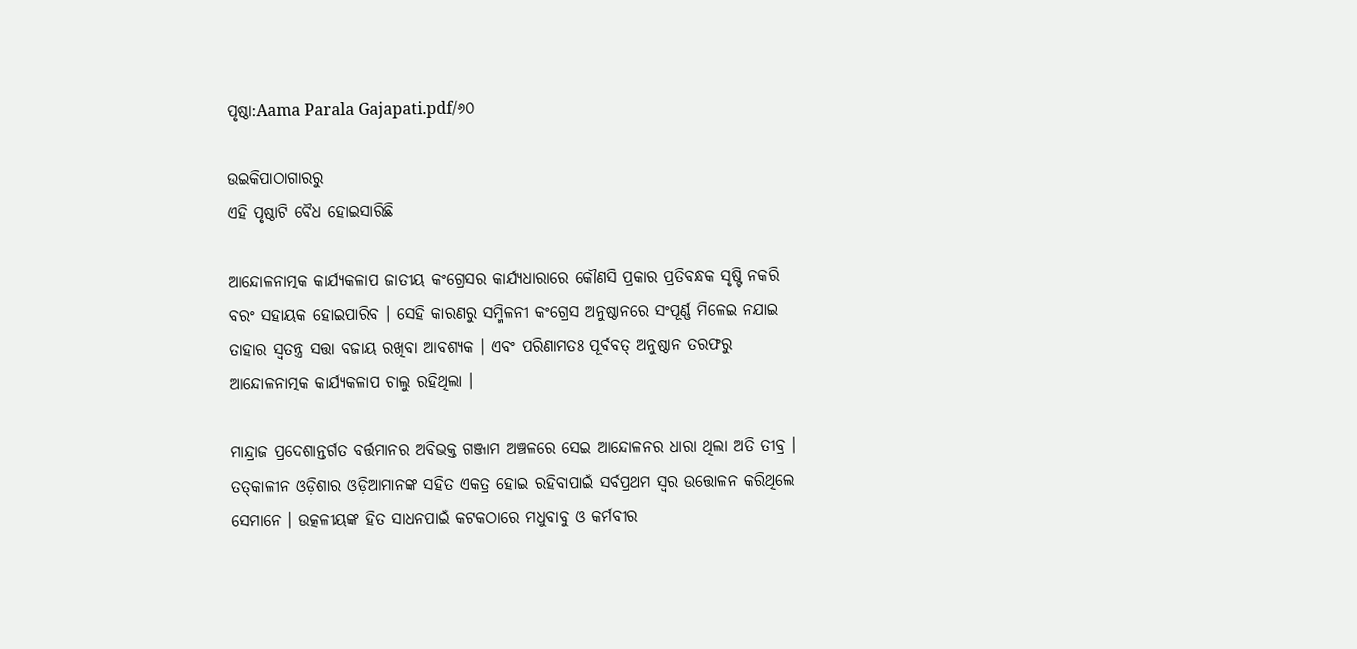ପୃଷ୍ଠା:Aama Parala Gajapati.pdf/୬୦

ଉଇକିପାଠାଗାର‌ରୁ
ଏହି ପୃଷ୍ଠାଟି ବୈଧ ହୋଇସାରିଛି

ଆନ୍ଦୋଳନାତ୍ମକ କାର୍ଯ୍ୟକଳାପ ଜାତୀୟ କଂଗ୍ରେସର କାର୍ଯ୍ୟଧାରାରେ କୌଣସି ପ୍ରକାର ପ୍ରତିବନ୍ଧକ ସୃଷ୍ଟି ନକରି ବରଂ ସହାୟକ ହୋଇପାରିବ । ସେହି କାରଣରୁ ସମ୍ମିଳନୀ କଂଗ୍ରେସ ଅନୁଷ୍ଠାନରେ ସଂପୂର୍ଣ୍ଣ ମିଳେଇ ନଯାଇ ତାହାର ସ୍ୱତନ୍ତ୍ର ସତ୍ତା ବଜାୟ ରଖିବା ଆବଶ୍ୟକ । ଏବଂ ପରିଣାମତଃ ପୂର୍ବବତ୍ ଅନୁଷ୍ଠାନ ତରଫରୁ ଆନ୍ଦୋଳନାତ୍ମକ କାର୍ଯ୍ୟକଳାପ ଚାଲୁ ରହିଥିଲା ।

ମାନ୍ଦ୍ରାଜ ପ୍ରଦେଶାନ୍ତର୍ଗତ ବର୍ତ୍ତମାନର ଅବିଭକ୍ତ ଗଞ୍ଜାମ ଅଞ୍ଚଳରେ ସେଇ ଆନ୍ଦୋଳନର ଧାରା ଥିଲା ଅତି ତୀବ୍ର । ତତ୍‌କାଳୀନ ଓଡ଼ିଶାର ଓଡ଼ିଆମାନଙ୍କ ସହିତ ଏକତ୍ର ହୋଇ ରହିବାପାଇଁ ସର୍ବପ୍ରଥମ ସ୍ୱର ଉତ୍ତୋଳନ କରିଥିଲେ ସେମାନେ । ଉତ୍କଳୀୟଙ୍କ ହିତ ସାଧନପାଇଁ କଟକଠାରେ ମଧୁବାବୁ ଓ କର୍ମବୀର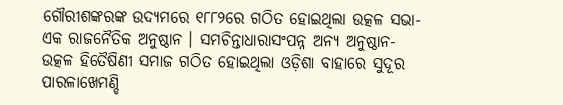ଗୌରୀଶଙ୍କରଙ୍କ ଉଦ୍ୟମରେ ୧୮୮୨ରେ ଗଠିତ ହୋଇଥିଲା ଉତ୍କଳ ସଭା- ଏକ ରାଜନୈତିକ ଅନୁଷ୍ଠାନ । ସମଚିନ୍ତାଧାରାସଂପନ୍ନ ଅନ୍ୟ ଅନୁଷ୍ଠାନ- ଉତ୍କଳ ହିତୈଷିଣୀ ସମାଜ ଗଠିତ ହୋଇଥିଲା ଓଡ଼ିଶା ବାହାରେ ସୁଦୂର ପାରଳାଖେମଣ୍ଡି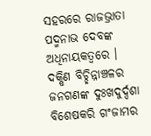ସହରରେ ରାଜଭ୍ରାତା ପଦ୍ମନାଭ ଦେବଙ୍କ ଅଧିନାୟକତ୍ୱରେ । ଦକ୍ଷିଣ ବିଚ୍ଛିନ୍ନାଞ୍ଚଳର ଜନଗଣଙ୍କ ଦୁଃଖଦୁର୍ଦ୍ଦଶା ବିଶେଷକରି ଗଂଜାମର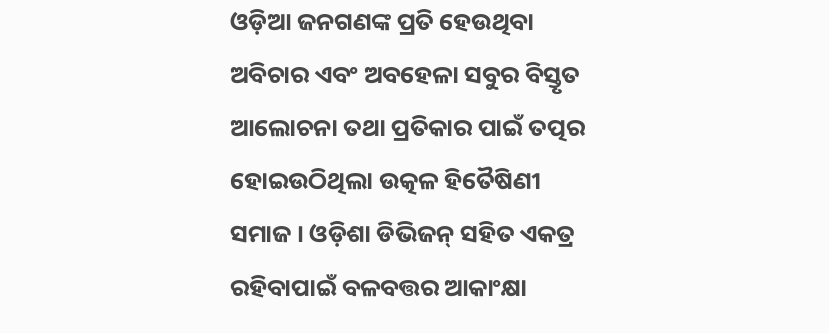ଓଡ଼ିଆ ଜନଗଣଙ୍କ ପ୍ରତି ହେଉଥିବା ଅବିଚାର ଏବଂ ଅବହେଳା ସବୁର ବିସ୍ତୃତ ଆଲୋଚନା ତଥା ପ୍ରତିକାର ପାଇଁ ତତ୍ପର ହୋଇଉଠିଥିଲା ଉତ୍କଳ ହିତୈଷିଣୀ ସମାଜ । ଓଡ଼ିଶା ଡିଭିଜନ୍ ସହିତ ଏକତ୍ର ରହିବାପାଇଁ ବଳବତ୍ତର ଆକାଂକ୍ଷା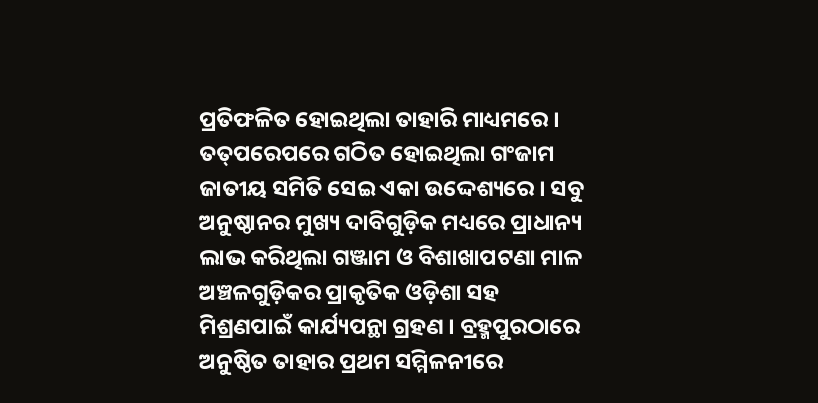ପ୍ରତିଫଳିତ ହୋଇଥିଲା ତାହାରି ମାଧ୍ୟମରେ । ତତ୍‌ପରେପରେ ଗଠିତ ହୋଇଥିଲା ଗଂଜାମ ଜାତୀୟ ସମିତି ସେଇ ଏକା ଉଦ୍ଦେଶ୍ୟରେ । ସବୁ ଅନୁଷ୍ଠାନର ମୁଖ୍ୟ ଦାବିଗୁଡ଼ିକ ମଧ୍ୟରେ ପ୍ରାଧାନ୍ୟ ଲାଭ କରିଥିଲା ଗଞ୍ଜାମ ଓ ବିଶାଖାପଟଣା ମାଳ ଅଞ୍ଚଳଗୁଡ଼ିକର ପ୍ରାକୃତିକ ଓଡ଼ିଶା ସହ ମିଶ୍ରଣପାଇଁ କାର୍ଯ୍ୟପନ୍ଥା ଗ୍ରହଣ । ବ୍ରହ୍ମପୁରଠାରେ ଅନୁଷ୍ଠିତ ତାହାର ପ୍ରଥମ ସମ୍ମିଳନୀରେ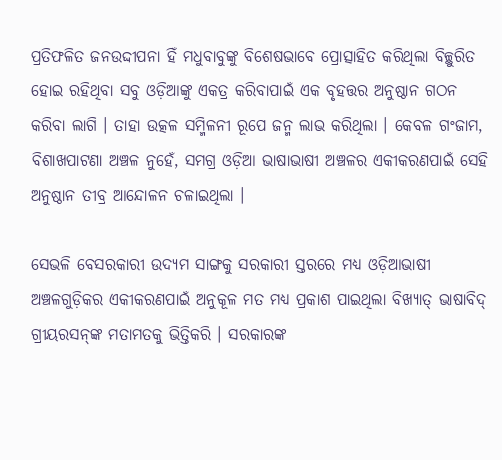ପ୍ରତିଫଳିତ ଜନଉଦ୍ଦୀପନା ହିଁ ମଧୁବାବୁଙ୍କୁ ବିଶେଷଭାବେ ପ୍ରୋତ୍ସାହିତ କରିଥିଲା ବିଚ୍ଛୁରିତ ହୋଇ ରହିଥିବା ସବୁ ଓଡ଼ିଆଙ୍କୁ ଏକତ୍ର କରିବାପାଇଁ ଏକ ବୃହତ୍ତର ଅନୁଷ୍ଠାନ ଗଠନ କରିବା ଲାଗି । ତାହା ଉତ୍କଳ ସମ୍ମିଳନୀ ରୂପେ ଜନ୍ମ ଲାଭ କରିଥିଲା । କେବଳ ଗଂଜାମ, ବିଶାଖପାଟଣା ଅଞ୍ଚଳ ନୁହେଁ, ସମଗ୍ର ଓଡ଼ିଆ ଭାଷାଭାଷୀ ଅଞ୍ଚଳର ଏକୀକରଣପାଇଁ ସେହି ଅନୁଷ୍ଠାନ ତୀବ୍ର ଆନ୍ଦୋଳନ ଚଳାଇଥିଲା ।

ସେଭଳି ବେସରକାରୀ ଉଦ୍ୟମ ସାଙ୍ଗକୁ ସରକାରୀ ସ୍ତରରେ ମଧ୍ୟ ଓଡ଼ିଆଭାଷୀ ଅଞ୍ଚଳଗୁଡ଼ିକର ଏକୀକରଣପାଇଁ ଅନୁକୂଳ ମତ ମଧ୍ୟ ପ୍ରକାଶ ପାଇଥିଲା ବିଖ୍ୟାତ୍ ଭାଷାବିଦ୍ ଗ୍ରୀୟରସନ୍‌ଙ୍କ ମତାମତକୁ ଭିତ୍ତିକରି । ସରକାରଙ୍କ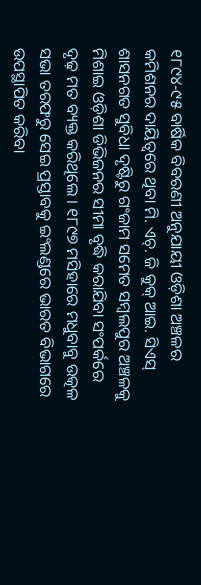୧୮୯୪-୯୫ ବାର୍ଷିକ ବିବରଣୀ ଅନୁଯାୟୀ ଓଡ଼ିଶା ଅଞ୍ଚଳର କମିଶନର ଦାୟିତ୍ବରେ ଥିବା ମି. ଏଚ୍. ଜି କୁକ୍ ଆଇ. ସିଏସ୍ ଶାସନଗତ ସୁବିଧା ଦୃଷ୍ଟିରୁ ଗଂଜାମ ସମେତ ସମ୍ବଲପୁର ଅଞ୍ଚଳକୁ ମିଶାଇ ଓଡ଼ିଶା ଡିଭିଜନର ସୀମା ବୃଦ୍ଧି କରାଯିବା ସଂପର୍କରେ ଦୃଢ଼ ମତ ବ୍ୟକ୍ତ କରିଥିଲେ । ୧୮୯୭ ମସିହାରେ ମଧୁବାବୁ ଉତ୍କଳ ସଭା ତରଫରୁ ସେଇ ପ୍ରସ୍ତାବକୁ ଇଂଲଣ୍ଡରେ ଭାରତ ବିଭାଗରେ ଉପସ୍ଥାପିତ କରିବା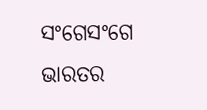ସଂଗେସଂଗେ ଭାରତର